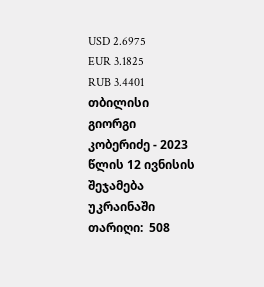USD 2.6975
EUR 3.1825
RUB 3.4401
თბილისი
გიორგი კობერიძე - 2023 წლის 12 ივნისის შეჯამება უკრაინაში
თარიღი:  508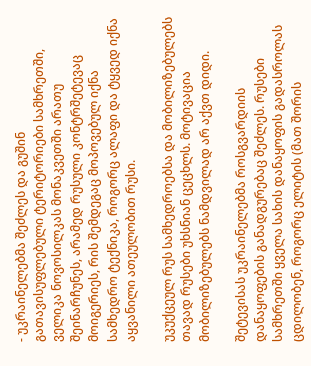- უკრაინელებმა შეძლეს და გუშინ გათავისუფლებული ტერიტორიები სამხრეთში, ველიკა ნოვოსილკას მონაკვეთში არათუ შეინარჩუნეს, არამედ რუსული კონტრშეტევაც მოიგერიეს, რის შემდეგაც მოპოვებულ იქნა სამხედრო ტექნიკა, როგორც ალაფი და ტყვედ იქნა აყვანილი ათეულობით რუსი.

უკუქცეულ რუს სამხედროებსა და მობილიზებულებს თავად რუსები უხსნიან ცეცხლს. მოტივაცია მობილიზებულებს ნამდვილად არ აქვთ დიდი.

შეტევისას უკრაინელებმა როსგვარდიის დანაყოფების განადგურებაც შეძლეს. რუსები სამხრეთში ყველა სახის დანაყოფის გადასროლას ცდილობენ, როგორც ელიტის (მათ შორის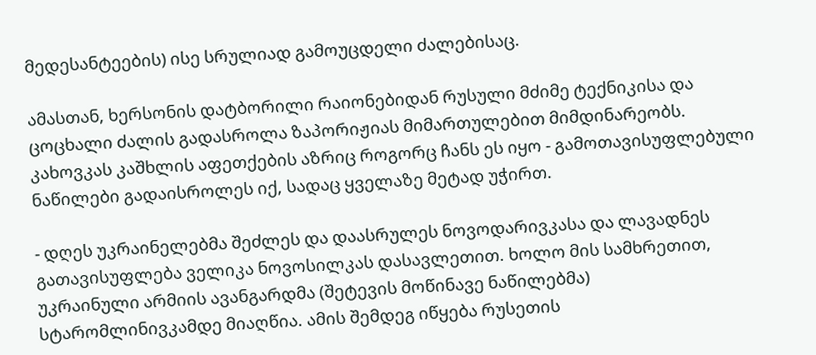მედესანტეების) ისე სრულიად გამოუცდელი ძალებისაც.

ამასთან, ხერსონის დატბორილი რაიონებიდან რუსული მძიმე ტექნიკისა და ცოცხალი ძალის გადასროლა ზაპორიჟიას მიმართულებით მიმდინარეობს. კახოვკას კაშხლის აფეთქების აზრიც როგორც ჩანს ეს იყო - გამოთავისუფლებული ნაწილები გადაისროლეს იქ, სადაც ყველაზე მეტად უჭირთ.

- დღეს უკრაინელებმა შეძლეს და დაასრულეს ნოვოდარივკასა და ლავადნეს გათავისუფლება ველიკა ნოვოსილკას დასავლეთით. ხოლო მის სამხრეთით, უკრაინული არმიის ავანგარდმა (შეტევის მოწინავე ნაწილებმა) სტარომლინივკამდე მიაღწია. ამის შემდეგ იწყება რუსეთის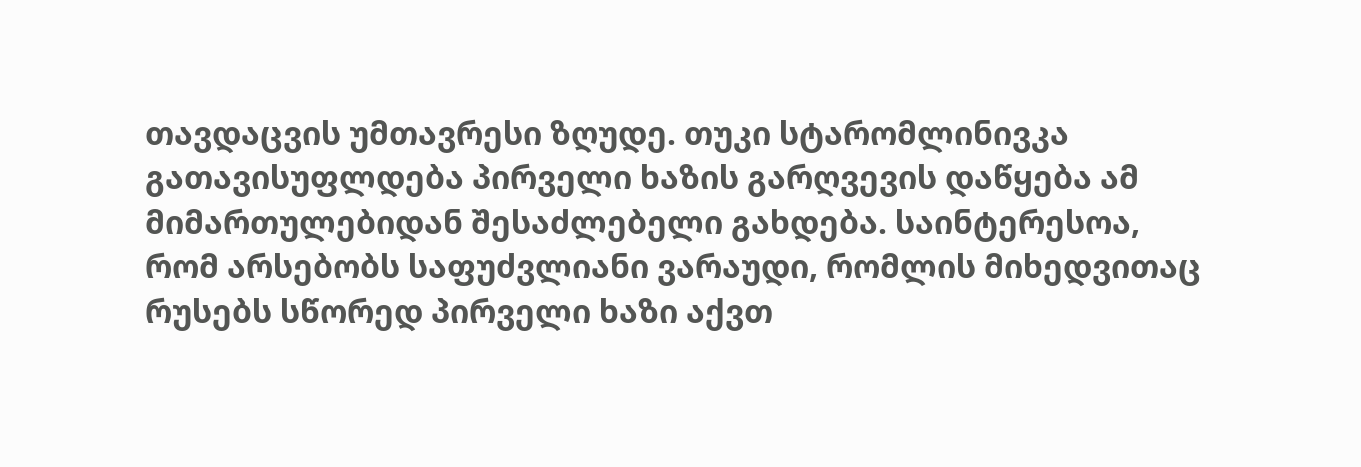თავდაცვის უმთავრესი ზღუდე. თუკი სტარომლინივკა გათავისუფლდება პირველი ხაზის გარღვევის დაწყება ამ მიმართულებიდან შესაძლებელი გახდება. საინტერესოა, რომ არსებობს საფუძვლიანი ვარაუდი, რომლის მიხედვითაც რუსებს სწორედ პირველი ხაზი აქვთ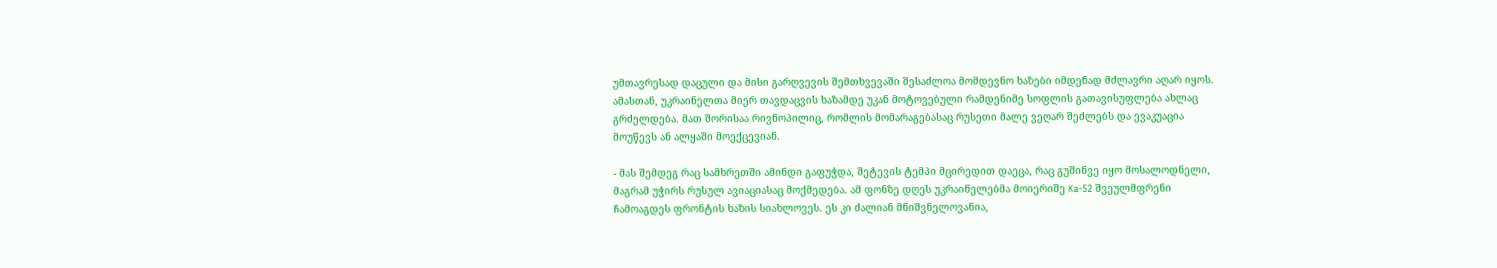უმთავრესად დაცული და მისი გარღვევის შემთხვევაში შესაძლოა მომდევნო ხაზები იმდენად მძლავრი აღარ იყოს. ამასთან, უკრაინელთა მიერ თავდაცვის ხაზამდე უკან მოტოვებული რამდენიმე სოფლის გათავისუფლება ახლაც გრძელდება. მათ შორისაა რივნოპილიც, რომლის მომარაგებასაც რუსეთი მალე ვეღარ შეძლებს და ევაკუაცია მოუწევს ან ალყაში მოექცევიან.

- მას შემდეგ რაც სამხრეთში ამინდი გაფუჭდა, შეტევის ტემპი მცირედით დაეცა, რაც გუშინვე იყო მოსალოდნელი, მაგრამ უჭირს რუსულ ავიაციასაც მოქმედება. ამ ფონზე დღეს უკრაინელებმა მოიერიშე Ka-52 შვეულმფრენი ჩამოაგდეს ფრონტის ხაზის სიახლოვეს. ეს კი ძალიან მნიშვნელოვანია,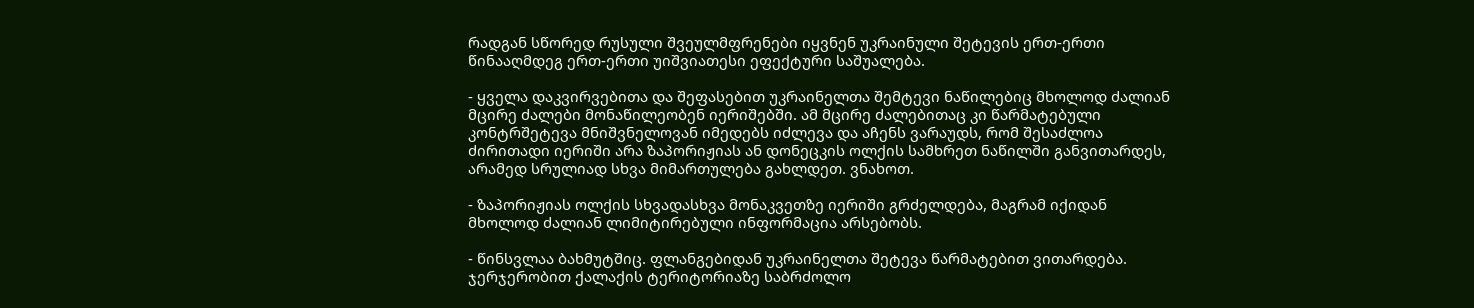რადგან სწორედ რუსული შვეულმფრენები იყვნენ უკრაინული შეტევის ერთ-ერთი წინააღმდეგ ერთ-ერთი უიშვიათესი ეფექტური საშუალება.

- ყველა დაკვირვებითა და შეფასებით უკრაინელთა შემტევი ნაწილებიც მხოლოდ ძალიან მცირე ძალები მონაწილეობენ იერიშებში. ამ მცირე ძალებითაც კი წარმატებული კონტრშეტევა მნიშვნელოვან იმედებს იძლევა და აჩენს ვარაუდს, რომ შესაძლოა ძირითადი იერიში არა ზაპორიჟიას ან დონეცკის ოლქის სამხრეთ ნაწილში განვითარდეს, არამედ სრულიად სხვა მიმართულება გახლდეთ. ვნახოთ.

- ზაპორიჟიას ოლქის სხვადასხვა მონაკვეთზე იერიში გრძელდება, მაგრამ იქიდან მხოლოდ ძალიან ლიმიტირებული ინფორმაცია არსებობს.

- წინსვლაა ბახმუტშიც. ფლანგებიდან უკრაინელთა შეტევა წარმატებით ვითარდება. ჯერჯერობით ქალაქის ტერიტორიაზე საბრძოლო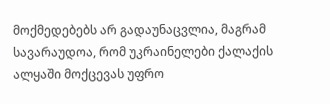მოქმედებებს არ გადაუნაცვლია, მაგრამ სავარაუდოა, რომ უკრაინელები ქალაქის ალყაში მოქცევას უფრო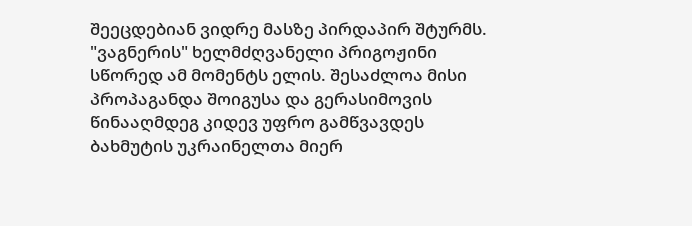შეეცდებიან ვიდრე მასზე პირდაპირ შტურმს. "ვაგნერის" ხელმძღვანელი პრიგოჟინი სწორედ ამ მომენტს ელის. შესაძლოა მისი პროპაგანდა შოიგუსა და გერასიმოვის წინააღმდეგ კიდევ უფრო გამწვავდეს ბახმუტის უკრაინელთა მიერ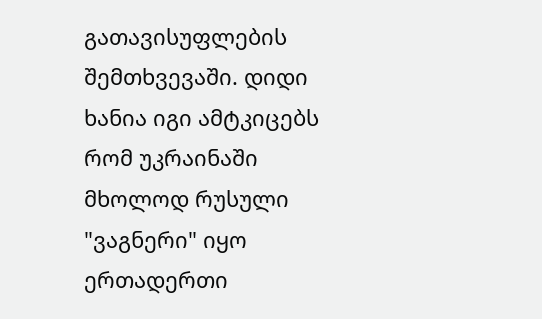გათავისუფლების შემთხვევაში. დიდი ხანია იგი ამტკიცებს რომ უკრაინაში მხოლოდ რუსული "ვაგნერი" იყო ერთადერთი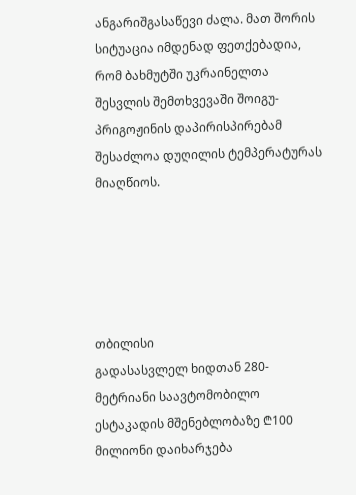ანგარიშგასაწევი ძალა. მათ შორის სიტუაცია იმდენად ფეთქებადია, რომ ბახმუტში უკრაინელთა შესვლის შემთხვევაში შოიგუ-პრიგოჟინის დაპირისპირებამ შესაძლოა დუღილის ტემპერატურას მიაღწიოს.





თბილისი
გადასასვლელ ხიდთან 280-მეტრიანი საავტომობილო ესტაკადის მშენებლობაზე ₾100 მილიონი დაიხარჯება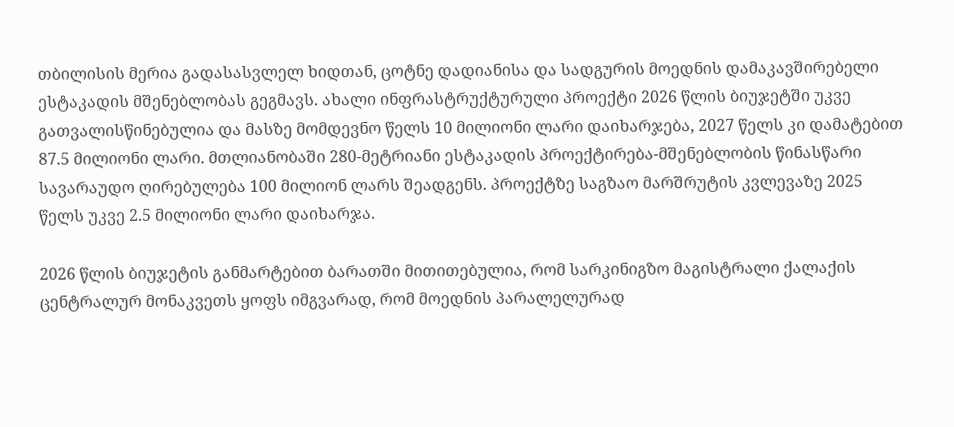თბილისის მერია გადასასვლელ ხიდთან, ცოტნე დადიანისა და სადგურის მოედნის დამაკავშირებელი ესტაკადის მშენებლობას გეგმავს. ახალი ინფრასტრუქტურული პროექტი 2026 წლის ბიუჯეტში უკვე გათვალისწინებულია და მასზე მომდევნო წელს 10 მილიონი ლარი დაიხარჯება, 2027 წელს კი დამატებით 87.5 მილიონი ლარი. მთლიანობაში 280-მეტრიანი ესტაკადის პროექტირება-მშენებლობის წინასწარი სავარაუდო ღირებულება 100 მილიონ ლარს შეადგენს. პროექტზე საგზაო მარშრუტის კვლევაზე 2025 წელს უკვე 2.5 მილიონი ლარი დაიხარჯა.

2026 წლის ბიუჯეტის განმარტებით ბარათში მითითებულია, რომ სარკინიგზო მაგისტრალი ქალაქის ცენტრალურ მონაკვეთს ყოფს იმგვარად, რომ მოედნის პარალელურად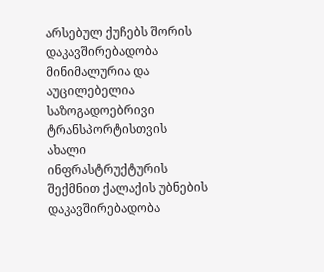არსებულ ქუჩებს შორის დაკავშირებადობა მინიმალურია და აუცილებელია საზოგადოებრივი ტრანსპორტისთვის ახალი ინფრასტრუქტურის შექმნით ქალაქის უბნების დაკავშირებადობა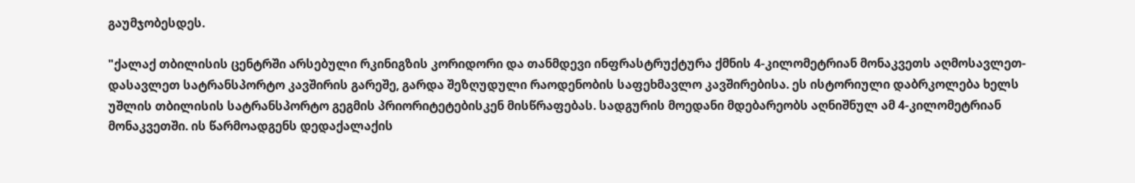გაუმჯობესდეს.

"ქალაქ თბილისის ცენტრში არსებული რკინიგზის კორიდორი და თანმდევი ინფრასტრუქტურა ქმნის 4-კილომეტრიან მონაკვეთს აღმოსავლეთ-დასავლეთ სატრანსპორტო კავშირის გარეშე, გარდა შეზღუდული რაოდენობის საფეხმავლო კავშირებისა. ეს ისტორიული დაბრკოლება ხელს უშლის თბილისის სატრანსპორტო გეგმის პრიორიტეტებისკენ მისწრაფებას. სადგურის მოედანი მდებარეობს აღნიშნულ ამ 4-კილომეტრიან მონაკვეთში. ის წარმოადგენს დედაქალაქის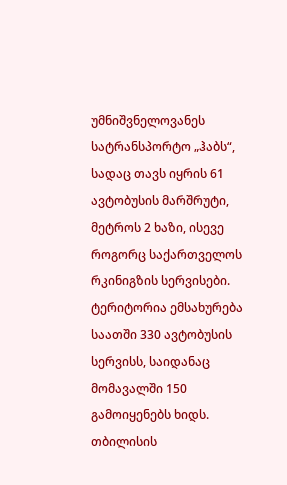უმნიშვნელოვანეს სატრანსპორტო „ჰაბს“, სადაც თავს იყრის 61 ავტობუსის მარშრუტი, მეტროს 2 ხაზი, ისევე როგორც საქართველოს რკინიგზის სერვისები. ტერიტორია ემსახურება საათში 330 ავტობუსის სერვისს, საიდანაც მომავალში 150 გამოიყენებს ხიდს. თბილისის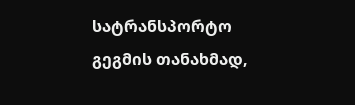სატრანსპორტო გეგმის თანახმად,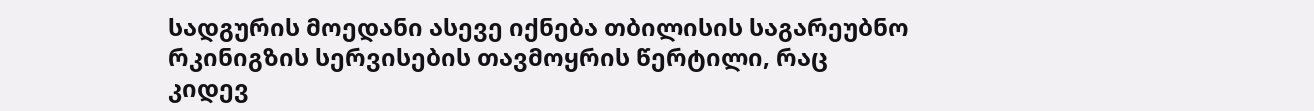სადგურის მოედანი ასევე იქნება თბილისის საგარეუბნო რკინიგზის სერვისების თავმოყრის წერტილი, რაც კიდევ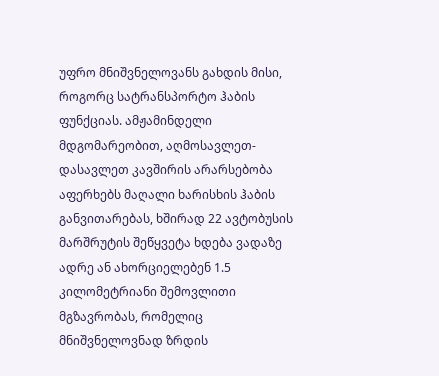უფრო მნიშვნელოვანს გახდის მისი, როგორც სატრანსპორტო ჰაბის ფუნქციას. ამჟამინდელი მდგომარეობით, აღმოსავლეთ-დასავლეთ კავშირის არარსებობა აფერხებს მაღალი ხარისხის ჰაბის განვითარებას, ხშირად 22 ავტობუსის მარშრუტის შეწყვეტა ხდება ვადაზე ადრე ან ახორციელებენ 1.5 კილომეტრიანი შემოვლითი მგზავრობას, რომელიც მნიშვნელოვნად ზრდის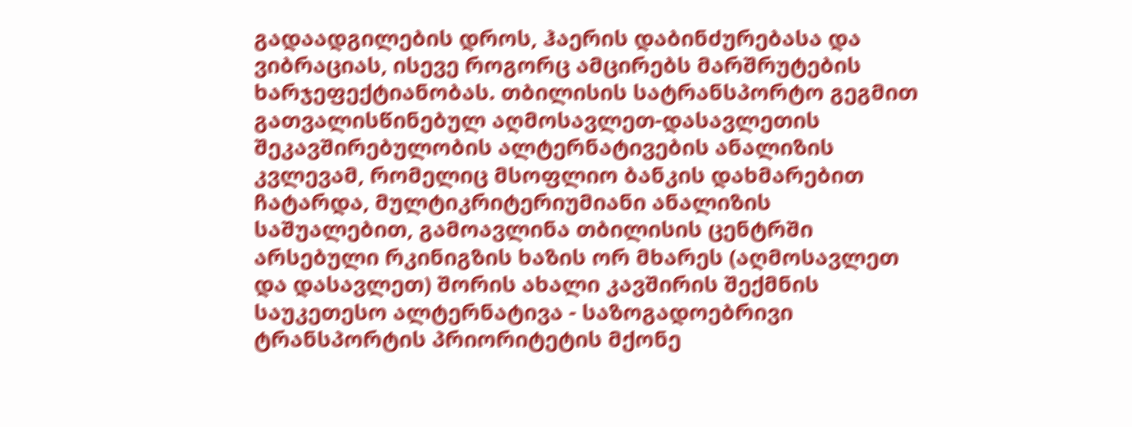გადაადგილების დროს, ჰაერის დაბინძურებასა და ვიბრაციას, ისევე როგორც ამცირებს მარშრუტების ხარჯეფექტიანობას. თბილისის სატრანსპორტო გეგმით გათვალისწინებულ აღმოსავლეთ-დასავლეთის შეკავშირებულობის ალტერნატივების ანალიზის კვლევამ, რომელიც მსოფლიო ბანკის დახმარებით ჩატარდა, მულტიკრიტერიუმიანი ანალიზის საშუალებით, გამოავლინა თბილისის ცენტრში არსებული რკინიგზის ხაზის ორ მხარეს (აღმოსავლეთ და დასავლეთ) შორის ახალი კავშირის შექმნის საუკეთესო ალტერნატივა - საზოგადოებრივი ტრანსპორტის პრიორიტეტის მქონე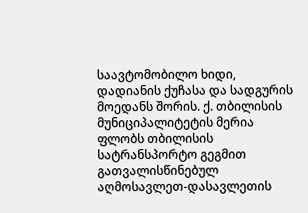საავტომობილო ხიდი, დადიანის ქუჩასა და სადგურის მოედანს შორის. ქ. თბილისის მუნიციპალიტეტის მერია ფლობს თბილისის სატრანსპორტო გეგმით გათვალისწინებულ აღმოსავლეთ-დასავლეთის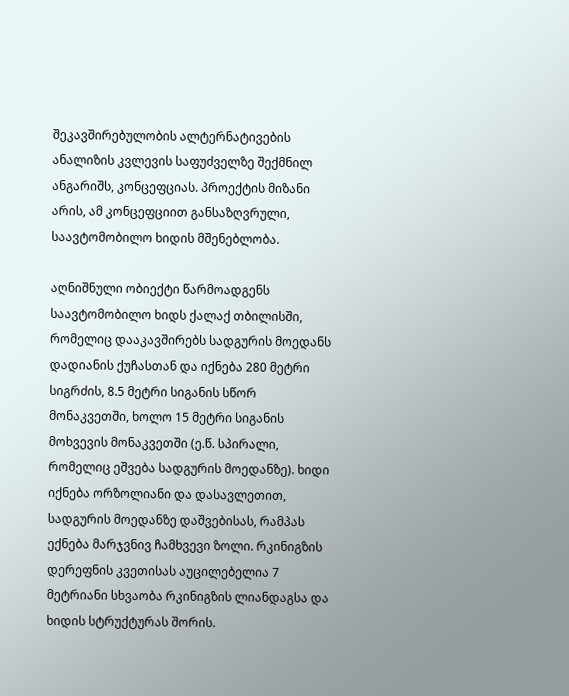შეკავშირებულობის ალტერნატივების ანალიზის კვლევის საფუძველზე შექმნილ ანგარიშს, კონცეფციას. პროექტის მიზანი არის, ამ კონცეფციით განსაზღვრული, საავტომობილო ხიდის მშენებლობა.

აღნიშნული ობიექტი წარმოადგენს საავტომობილო ხიდს ქალაქ თბილისში, რომელიც დააკავშირებს სადგურის მოედანს დადიანის ქუჩასთან და იქნება 280 მეტრი სიგრძის, 8.5 მეტრი სიგანის სწორ მონაკვეთში, ხოლო 15 მეტრი სიგანის მოხვევის მონაკვეთში (ე.წ. სპირალი, რომელიც ეშვება სადგურის მოედანზე). ხიდი იქნება ორზოლიანი და დასავლეთით, სადგურის მოედანზე დაშვებისას, რამპას ექნება მარჯვნივ ჩამხვევი ზოლი. რკინიგზის დერეფნის კვეთისას აუცილებელია 7 მეტრიანი სხვაობა რკინიგზის ლიანდაგსა და ხიდის სტრუქტურას შორის.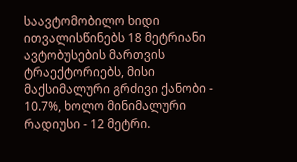საავტომობილო ხიდი ითვალისწინებს 18 მეტრიანი ავტობუსების მართვის ტრაექტორიებს, მისი მაქსიმალური გრძივი ქანობი - 10.7%, ხოლო მინიმალური რადიუსი - 12 მეტრი.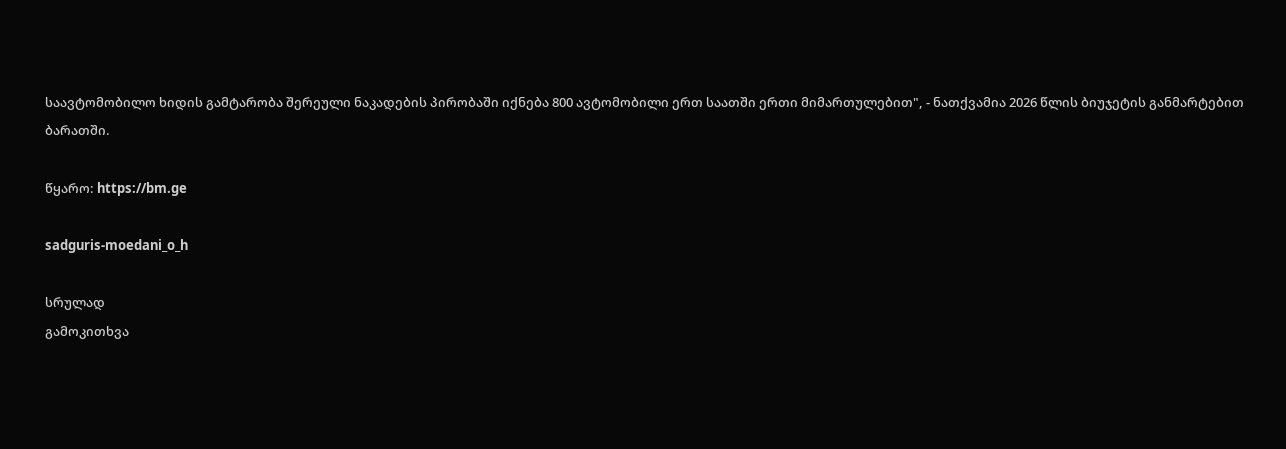საავტომობილო ხიდის გამტარობა შერეული ნაკადების პირობაში იქნება 800 ავტომობილი ერთ საათში ერთი მიმართულებით", - ნათქვამია 2026 წლის ბიუჯეტის განმარტებით ბარათში.

წყარო: https://bm.ge

sadguris-moedani_o_h

სრულად
გამოკითხვა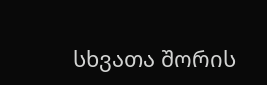სხვათა შორის